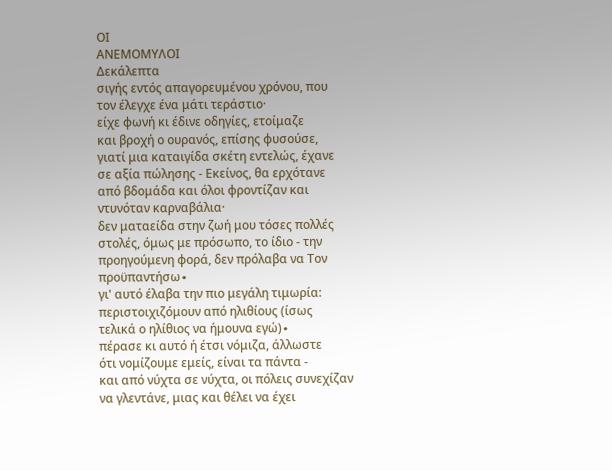ΟΙ
ΑΝΕΜΟΜΥΛΟΙ
Δεκάλεπτα
σιγής εντός απαγορευμένου χρόνου, που
τον έλεγχε ένα μάτι τεράστιο·
είχε φωνή κι έδινε οδηγίες, ετοίμαζε
και βροχή ο ουρανός, επίσης φυσούσε,
γιατί μια καταιγίδα σκέτη εντελώς, έχανε
σε αξία πώλησης - Εκείνος, θα ερχότανε
από βδομάδα και όλοι φροντίζαν και
ντυνόταν καρναβάλια·
δεν ματαείδα στην ζωή μου τόσες πολλές
στολές, όμως με πρόσωπο, το ίδιο - την
προηγούμενη φορά, δεν πρόλαβα να Τον
προϋπαντήσω∙
γι' αυτό έλαβα την πιο μεγάλη τιμωρία:
περιστοιχιζόμουν από ηλιθίους (ίσως
τελικά ο ηλίθιος να ήμουνα εγώ)∙
πέρασε κι αυτό ή έτσι νόμιζα, άλλωστε
ότι νομίζουμε εμείς, είναι τα πάντα -
και από νύχτα σε νύχτα, οι πόλεις συνεχίζαν
να γλεντάνε, μιας και θέλει να έχει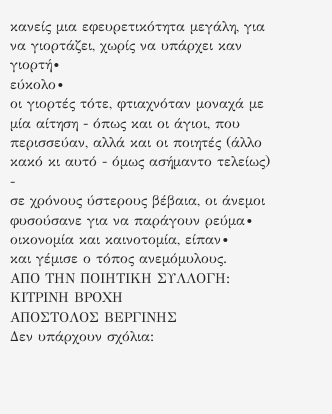κανείς μια εφευρετικότητα μεγάλη, για
να γιορτάζει, χωρίς να υπάρχει καν
γιορτή∙
εύκολο∙
οι γιορτές τότε, φτιαχνόταν μοναχά με
μία αίτηση - όπως και οι άγιοι, που
περισσεύαν, αλλά και οι ποιητές (άλλο
κακό κι αυτό - όμως ασήμαντο τελείως) -
σε χρόνους ύστερους βέβαια, οι άνεμοι
φυσούσανε για να παράγουν ρεύμα∙
οικονομία και καινοτομία, είπαν∙
και γέμισε ο τόπος ανεμόμυλους.
ΑΠΟ ΤΗΝ ΠΟΙΗΤΙΚΗ ΣΥΛΛΟΓΗ: ΚΙΤΡΙΝΗ ΒΡΟΧΗ
ΑΠΟΣΤΟΛΟΣ ΒΕΡΓΙΝΗΣ
Δεν υπάρχουν σχόλια: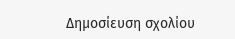Δημοσίευση σχολίου